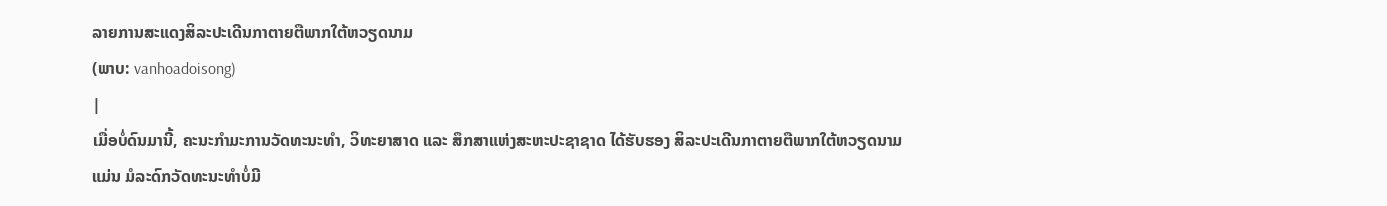ລາຍການສະແດງສິລະປະເດີນກາຕາຍຕືພາກໃຕ້ຫວຽດນາມ
(ພາບ: vanhoadoisong)
|
ເມື່ອບໍ່ດົນມານີ້, ຄະນະກຳມະການວັດທະນະທຳ, ວິທະຍາສາດ ແລະ ສຶກສາແຫ່ງສະຫະປະຊາຊາດ ໄດ້ຮັບຮອງ ສິລະປະເດີນກາຕາຍຕືພາກໃຕ້ຫວຽດນາມ ແມ່ນ ມໍລະດົກວັດທະນະທຳບໍ່ມີ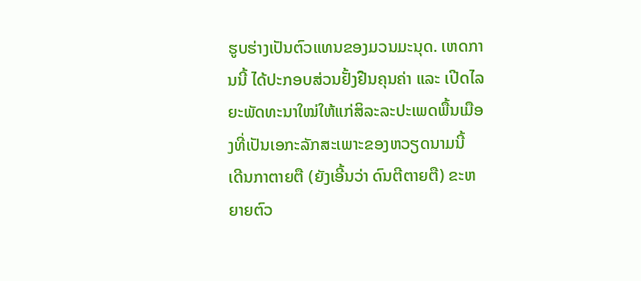ຮູບຮ່າງເປັນຕົວແທນຂອງມວນມະນຸດ. ເຫດການນີ້ ໄດ້ປະກອບສ່ວນຢັ້ງຢືນຄຸນຄ່າ ແລະ ເປີດໄລຍະພັດທະນາໃໝ່ໃຫ້ແກ່ສິລະລະປະເພດພື້ນເມືອງທີ່ເປັນເອກະລັກສະເພາະຂອງຫວຽດນາມນີ້
ເດີນກາຕາຍຕື (ຍັງເອີ້ນວ່າ ດົນຕີຕາຍຕື) ຂະຫຍາຍຕົວ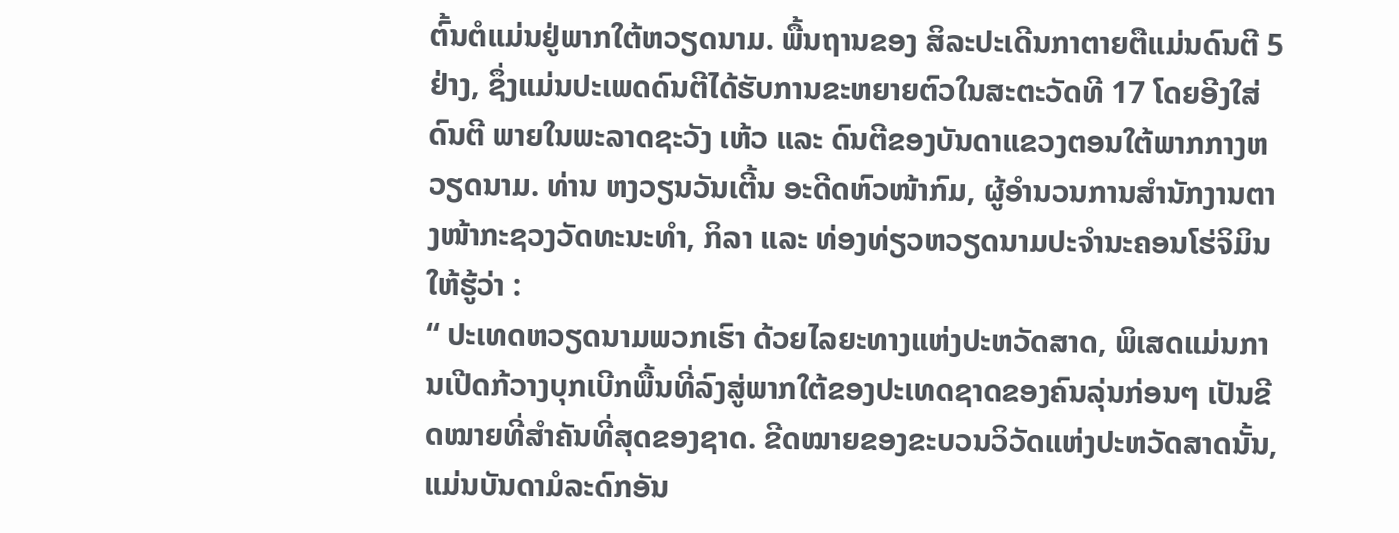ຕົ້ນຕໍແມ່ນຢູ່ພາກໃຕ້ຫວຽດນາມ. ພື້ນຖານຂອງ ສິລະປະເດີນກາຕາຍຕືແມ່ນດົນຕີ 5 ຢ່າງ, ຊຶ່ງແມ່ນປະເພດດົນຕີໄດ້ຮັບການຂະຫຍາຍຕົວໃນສະຕະວັດທີ 17 ໂດຍອີງໃສ່ດົນຕີ ພາຍໃນພະລາດຊະວັງ ເຫ້ວ ແລະ ດົນຕີຂອງບັນດາແຂວງຕອນໃຕ້ພາກກາງຫວຽດນາມ. ທ່ານ ຫງວຽນວັນເຕີ້ນ ອະດີດຫົວໜ້າກົມ, ຜູ້ອຳນວນການສຳນັກງານຕາງໜ້າກະຊວງວັດທະນະທຳ, ກິລາ ແລະ ທ່ອງທ່ຽວຫວຽດນາມປະຈຳນະຄອນໂຮ່ຈິມິນ ໃຫ້ຮູ້ວ່າ :
“ ປະເທດຫວຽດນາມພວກເຮົາ ດ້ວຍໄລຍະທາງແຫ່ງປະຫວັດສາດ, ພິເສດແມ່ນການເປີດກ້ວາງບຸກເບີກພື້ນທີ່ລົງສູ່ພາກໃຕ້ຂອງປະເທດຊາດຂອງຄົນລຸ່ນກ່ອນໆ ເປັນຂີດໝາຍທີ່ສຳຄັນທີ່ສຸດຂອງຊາດ. ຂີດໝາຍຂອງຂະບວນວິວັດແຫ່ງປະຫວັດສາດນັ້ນ, ແມ່ນບັນດາມໍລະດົກອັນ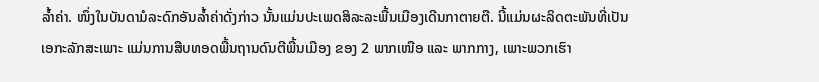ລ້ຳຄ່າ. ໜຶ່ງໃນບັນດາມໍລະດົກອັນລ້ຳຄ່າດັ່ງກ່າວ ນັ້ນແມ່ນປະເພດສິລະລະພື້ນເມືອງເດີນກາຕາຍຕື. ນີ້ແມ່ນຜະລິດຕະພັນທີ່ເປັນເອກະລັກສະເພາະ ແມ່ນການສືບທອດພື້ນຖານດົນຕີພື້ນເມືອງ ຂອງ 2 ພາກເໜືອ ແລະ ພາກກາງ, ເພາະພວກເຮົາ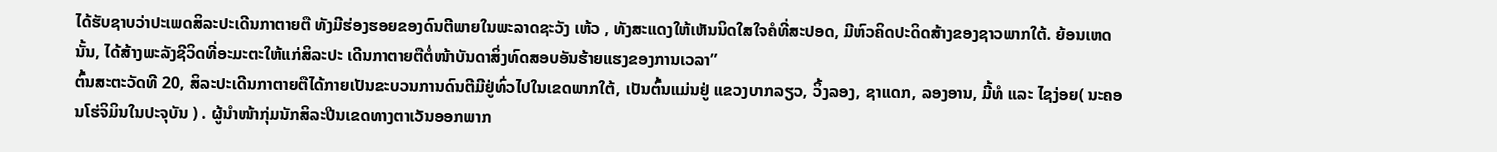ໄດ້ຮັບຊາບວ່າປະເພດສິລະປະເດີນກາຕາຍຕື ທັງມີຮ່ອງຮອຍຂອງດົນຕີພາຍໃນພະລາດຊະວັງ ເຫ້ວ , ທັງສະແດງໃຫ້ເຫັນນິດໃສໃຈຄໍທີ່ສະປອດ, ມີຫົວຄິດປະດິດສ້າງຂອງຊາວພາກໃຕ້. ຍ້ອນເຫດນັ້ນ, ໄດ້ສ້າງພະລັງຊີວິດທີ່ອະມະຕະໃຫ້ແກ່ສິລະປະ ເດີນກາຕາຍຕືຕໍ່ໜ້າບັນດາສິ່ງທົດສອບອັນຮ້າຍແຮງຂອງການເວລາ”
ຕົ້ນສະຕະວັດທີ 20, ສິລະປະເດີນກາຕາຍຕືໄດ້ກາຍເປັນຂະບວນການດົນຕີມີຢູ່ທົ່ວໄປໃນເຂດພາກໃຕ້, ເປັນຕົ້ນແມ່ນຢູ່ ແຂວງບາກລຽວ, ວິ້ງລອງ, ຊາແດກ, ລອງອານ, ມີ້ທໍ ແລະ ໄຊງ່ອຍ( ນະຄອນໂຮ່ຈິມິນໃນປະຈຸບັນ ) . ຜູ້ນຳໜ້າກຸ່ມນັກສິລະປີນເຂດທາງຕາເວັນອອກພາກ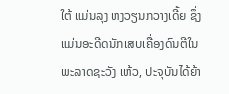ໃຕ້ ແມ່ນລຸງ ຫງວຽນກວາງເດີ້ຍ ຊຶ່ງແມ່ນອະດີດນັກເສບເຄື່ອງດົນຕີໃນພະລາດຊະວັງ ເຫ້ວ, ປະຈຸບັນໄດ້ຍ້າ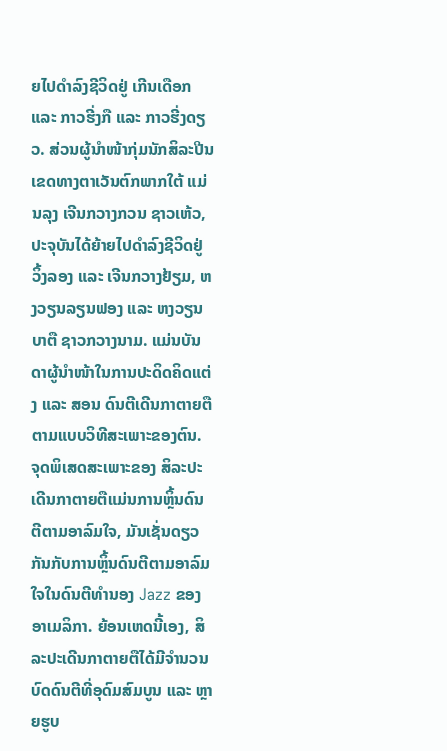ຍໄປດຳລົງຊີວິດຢູ່ ເກີນເດືອກ ແລະ ກາວຮີ່ງກື ແລະ ກາວຮີ່ງດຽວ. ສ່ວນຜູ້ນຳໜ້າກຸ່ມນັກສິລະປີນເຂດທາງຕາເວັນຕົກພາກໃຕ້ ແມ່ນລຸງ ເຈີນກວາງກວນ ຊາວເຫ້ວ, ປະຈຸບັນໄດ້ຍ້າຍໄປດຳລົງຊີວິດຢູ່ ວິ້ງລອງ ແລະ ເຈີນກວາງຢ້ຽມ, ຫງວຽນລຽນຟອງ ແລະ ຫງວຽນບາຕື ຊາວກວາງນາມ. ແມ່ນບັນດາຜູ້ນຳໜ້າໃນການປະດິດຄິດແຕ່ງ ແລະ ສອນ ດົນຕີເດີນກາຕາຍຕື ຕາມແບບວິທີສະເພາະຂອງຕົນ.
ຈຸດພິເສດສະເພາະຂອງ ສິລະປະເດີນກາຕາຍຕືແມ່ນການຫຼິ້ນດົນຕີຕາມອາລົມໃຈ, ມັນເຊັ່ນດຽວກັນກັບການຫຼິ້ນດົນຕີຕາມອາລົມໃຈໃນດົນຕີທຳນອງ Jazz ຂອງອາເມລິກາ. ຍ້ອນເຫດນີ້ເອງ, ສິລະປະເດີນກາຕາຍຕືໄດ້ມີຈຳນວນບົດດົນຕີທີ່ອຸດົມສົມບູນ ແລະ ຫຼາຍຮູບ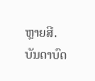ຫຼາຍສີ. ບັນດາບົດ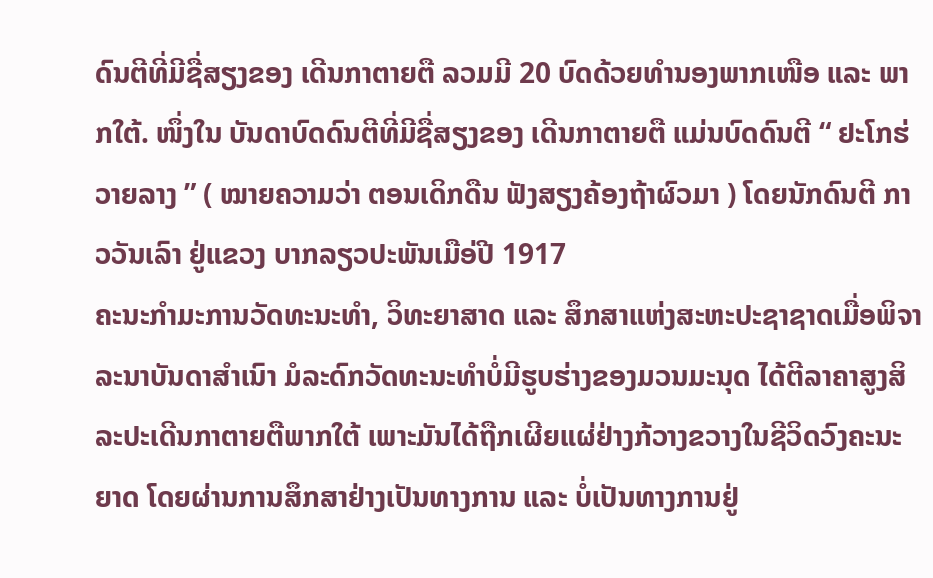ດົນຕີທີ່ມີຊື່ສຽງຂອງ ເດີນກາຕາຍຕື ລວມມີ 20 ບົດດ້ວຍທຳນອງພາກເໜືອ ແລະ ພາກໃຕ້. ໜຶ່ງໃນ ບັນດາບົດດົນຕີທີ່ມີຊື່ສຽງຂອງ ເດີນກາຕາຍຕື ແມ່ນບົດດົນຕີ “ ຢະໂກຮ່ວາຍລາງ ” ( ໝາຍຄວາມວ່າ ຕອນເດິກດືນ ຟັງສຽງຄ້ອງຖ້າຜົວມາ ) ໂດຍນັກດົນຕີ ກາວວັນເລົາ ຢູ່ແຂວງ ບາກລຽວປະພັນເມືອ່ປີ 1917
ຄະນະກຳມະການວັດທະນະທຳ, ວິທະຍາສາດ ແລະ ສຶກສາແຫ່ງສະຫະປະຊາຊາດເມື່ອພິຈາລະນາບັນດາສຳເນົາ ມໍລະດົກວັດທະນະທຳບໍ່ມີຮູບຮ່າງຂອງມວນມະນຸດ ໄດ້ຕີລາຄາສູງສິລະປະເດີນກາຕາຍຕືພາກໃຕ້ ເພາະມັນໄດ້ຖືກເຜີຍແຜ່ຢ່າງກ້ວາງຂວາງໃນຊີວິດວົງຄະນະຍາດ ໂດຍຜ່ານການສຶກສາຢ່າງເປັນທາງການ ແລະ ບໍ່ເປັນທາງການຢູ່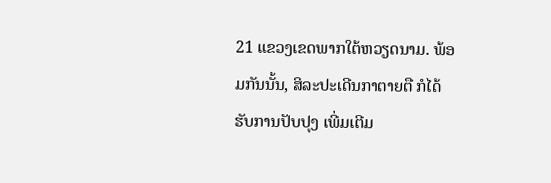21 ແຂວງເຂດພາກໃຕ້ຫວຽດນາມ. ພ້ອມກັນນັ້ນ, ສິລະປະເດີນກາຕາຍຕື ກໍໄດ້ຮັບການປັບປຸງ ເພີ່ມເຕີມ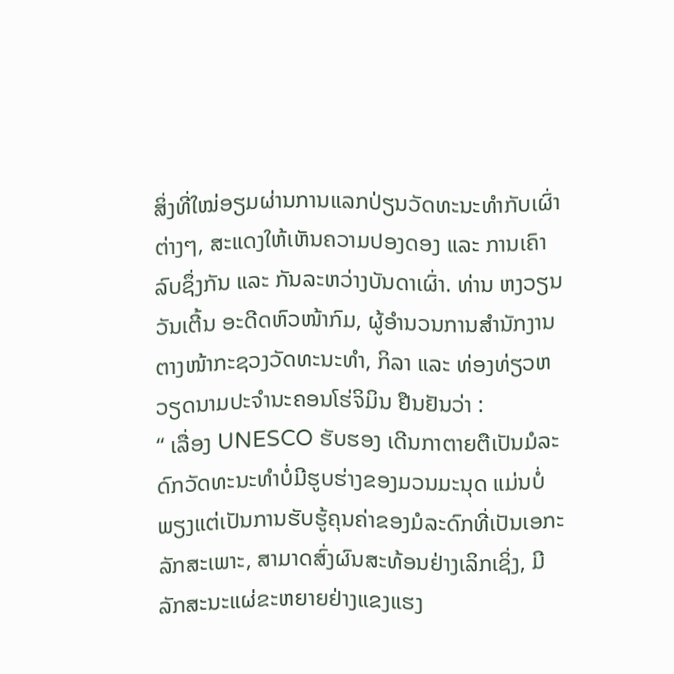ສິ່ງທີ່ໃໝ່ອຽມຜ່ານການແລກປ່ຽນວັດທະນະທຳກັບເຜົ່າຕ່າງໆ, ສະແດງໃຫ້ເຫັນຄວາມປອງດອງ ແລະ ການເຄົາລົບຊຶ່ງກັນ ແລະ ກັນລະຫວ່າງບັນດາເຜົ່າ. ທ່ານ ຫງວຽນວັນເຕີ້ນ ອະດີດຫົວໜ້າກົມ, ຜູ້ອຳນວນການສຳນັກງານຕາງໜ້າກະຊວງວັດທະນະທຳ, ກິລາ ແລະ ທ່ອງທ່ຽວຫວຽດນາມປະຈຳນະຄອນໂຮ່ຈິມິນ ຢືນຢັນວ່າ :
“ ເລື່ອງ UNESCO ຮັບຮອງ ເດີນກາຕາຍຕືເປັນມໍລະດົກວັດທະນະທຳບໍ່ມີຮູບຮ່າງຂອງມວນມະນຸດ ແມ່ນບໍ່ພຽງແຕ່ເປັນການຮັບຮູ້ຄຸນຄ່າຂອງມໍລະດົກທີ່ເປັນເອກະລັກສະເພາະ, ສາມາດສົ່ງຜົນສະທ້ອນຢ່າງເລິກເຊິ່ງ, ມີລັກສະນະແຜ່ຂະຫຍາຍຢ່າງແຂງແຮງ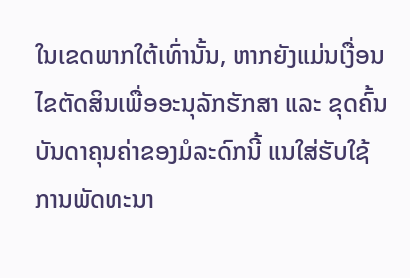ໃນເຂດພາກໃຕ້ເທົ່ານັ້ນ, ຫາກຍັງແມ່ນເງື່ອນໄຂຕັດສິນເພື່ອອະນຸລັກຮັກສາ ແລະ ຂຸດຄົ້ນບັນດາຄຸນຄ່າຂອງມໍລະດົກນີ້ ແນໃສ່ຮັບໃຊ້ການພັດທະນາ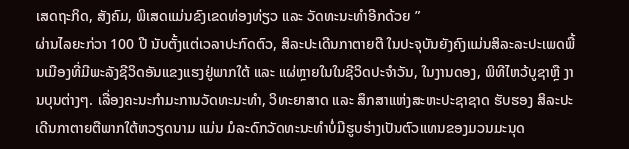ເສດຖະກິດ, ສັງຄົມ, ພິເສດແມ່ນຂົງເຂດທ່ອງທ່ຽວ ແລະ ວັດທະນະທຳອີກດ້ວຍ ”
ຜ່ານໄລຍະກ່ວາ 100 ປີ ນັບຕັ້ງແຕ່ເວລາປະກົດຕົວ, ສິລະປະເດີນກາຕາຍຕື ໃນປະຈຸບັນຍັງຄົງແມ່ນສິລະລະປະເພດພື້ນເມືອງທີ່ມີພະລັງຊີວິດອັນແຂງແຮງຢູ່ພາກໃຕ້ ແລະ ແຜ່ຫຼາຍໃນໃນຊີວິດປະຈຳວັນ, ໃນງານດອງ, ພິທີໄຫວ້ບູຊາຫຼື ງານບຸນຕ່າງໆ. ເລື່ອງຄະນະກຳມະການວັດທະນະທຳ, ວິທະຍາສາດ ແລະ ສຶກສາແຫ່ງສະຫະປະຊາຊາດ ຮັບຮອງ ສິລະປະເດີນກາຕາຍຕືພາກໃຕ້ຫວຽດນາມ ແມ່ນ ມໍລະດົກວັດທະນະທຳບໍ່ມີຮູບຮ່າງເປັນຕົວແທນຂອງມວນມະນຸດ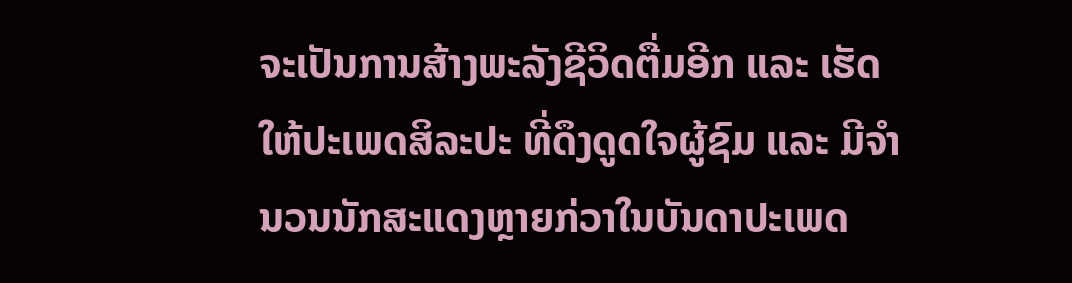ຈະເປັນການສ້າງພະລັງຊີວິດຕື່ມອີກ ແລະ ເຮັດໃຫ້ປະເພດສິລະປະ ທີ່ດຶງດູດໃຈຜູ້ຊົມ ແລະ ມີຈຳນວນນັກສະແດງຫຼາຍກ່ວາໃນບັນດາປະເພດ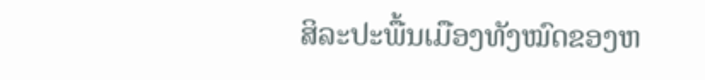ສິລະປະພື້ນເມືອງທັງໝົດຂອງຫ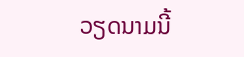ວຽດນາມນີ້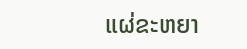ແຜ່ຂະຫຍາ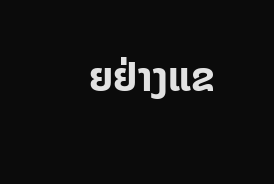ຍຢ່າງແຂ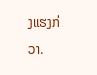ງແຮງກ່ວາ.